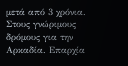μετά από 3 χρόνια. Στους γνώριμους δρόμους για την Αρκαδία. Επαρχία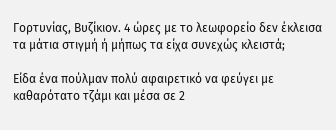Γορτυνίας, Βυζίκιον. 4 ώρες με το λεωφορείο δεν έκλεισα τα μάτια στιγμή ή μήπως τα είχα συνεχώς κλειστά;

Είδα ένα πούλμαν πολύ αφαιρετικό να φεύγει με καθαρότατο τζάμι και μέσα σε 2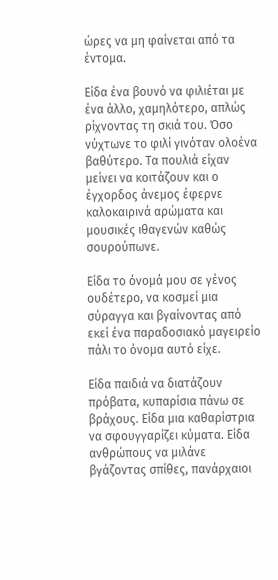ώρες να μη φαίνεται από τα έντομα.

Είδα ένα βουνό να φιλιέται με ένα άλλο, χαμηλότερο, απλώς ρίχνοντας τη σκιά του. Όσο νύχτωνε το φιλί γινόταν ολοένα βαθύτερο. Τα πουλιά είχαν μείνει να κοιτάζουν και ο έγχορδος άνεμος έφερνε καλοκαιρινά αρώματα και μουσικές ιθαγενών καθώς σουρούπωνε.

Είδα το όνομά μου σε γένος ουδέτερο, να κοσμεί μια σύραγγα και βγαίνοντας από εκεί ένα παραδοσιακό μαγειρείο πάλι το όνομα αυτό είχε.

Είδα παιδιά να διατάζουν πρόβατα, κυπαρίσια πάνω σε βράχους. Είδα μια καθαρίστρια να σφουγγαρίζει κύματα. Είδα ανθρώπους να μιλάνε βγάζοντας σπίθες, πανάρχαιοι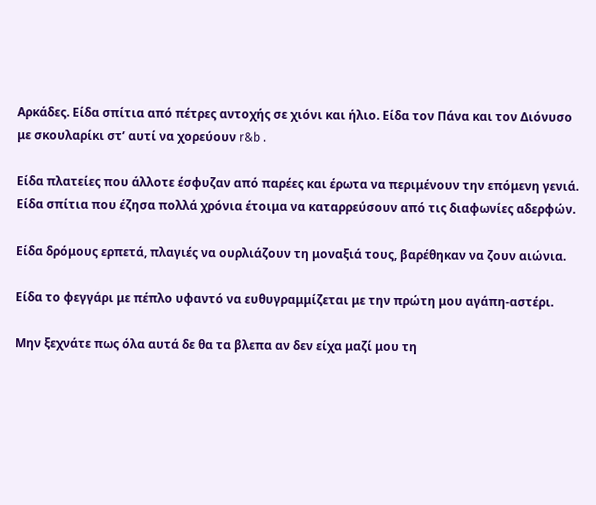Αρκάδες. Είδα σπίτια από πέτρες αντοχής σε χιόνι και ήλιο. Είδα τον Πάνα και τον Διόνυσο με σκουλαρίκι στ’ αυτί να χορεύουν r&b .

Είδα πλατείες που άλλοτε έσφυζαν από παρέες και έρωτα να περιμένουν την επόμενη γενιά. Είδα σπίτια που έζησα πολλά χρόνια έτοιμα να καταρρεύσουν από τις διαφωνίες αδερφών.

Είδα δρόμους ερπετά, πλαγιές να ουρλιάζουν τη μοναξιά τους, βαρέθηκαν να ζουν αιώνια.

Είδα το φεγγάρι με πέπλο υφαντό να ευθυγραμμίζεται με την πρώτη μου αγάπη-αστέρι.

Μην ξεχνάτε πως όλα αυτά δε θα τα βλεπα αν δεν είχα μαζί μου τη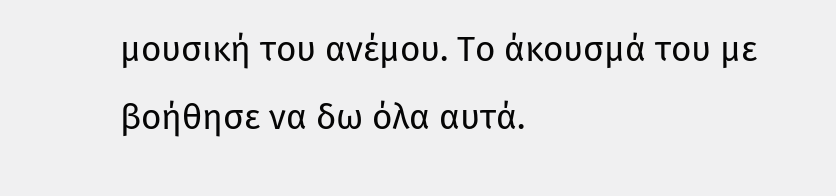μουσική του ανέμου. Το άκουσμά του με βοήθησε να δω όλα αυτά.